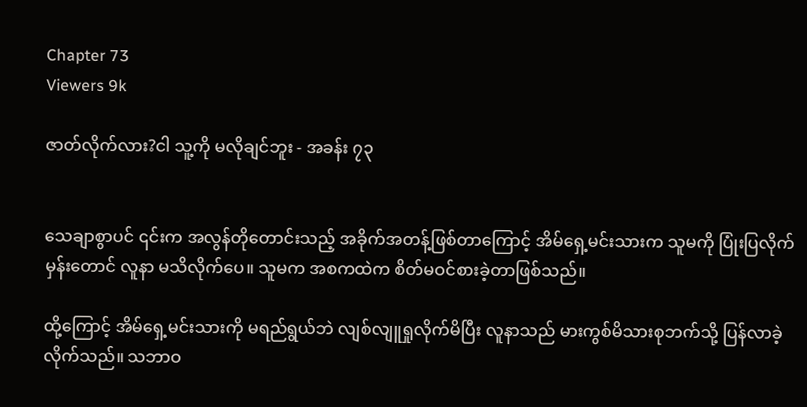Chapter 73
Viewers 9k

ဇာတ်လိုက်လား?ငါ သူ့ကို မလိုချင်ဘူး - အခန်း ၇၃


သေချာစွာပင် ၎င်းက အလွန်တိုတောင်းသည့် အခိုက်အတန့်ဖြစ်တာကြောင့် အိမ်ရှေ့မင်းသားက သူမကို ပြုံးပြလိုက်မှန်းတောင် လူနာ မသိလိုက်ပေ။ သူမက အစကထဲက စိတ်မဝင်စားခဲ့တာဖြစ်သည်။

ထို့ကြောင့် အိမ်ရှေ့မင်းသားကို မရည်ရွယ်ဘဲ လျစ်လျူရှုလိုက်မိပြီး လူနာသည် မားကွစ်မိသားစုဘက်သို့ ပြန်လာခဲ့လိုက်သည်။ သဘာဝ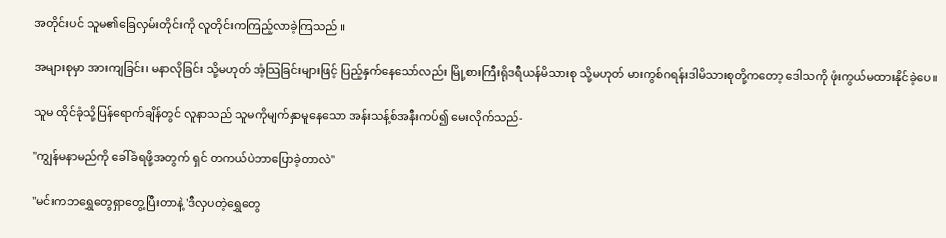အတိုင်းပင် သူမ၏ခြေလှမ်းတိုင်းကို လူတိုင်းကကြည့်လာခဲ့ကြသည် ။

အများစုမှာ အားကျခြင်း၊ မနာလိုခြင်း သို့မဟုတ် အံ့သြခြင်းများဖြင့် ပြည့်နှက်နေသော်လည်း မြို့စားကြီးရိုဒရီယန်မိသားစု သို့မဟုတ် မားကွစ်ဂရန်းဒါမိသားစုတို့ကတော့ ဒေါသကို ဖုံးကွယ်မထားနိုင်ခဲ့ပေ။

သူမ ထိုင်ခုံသို့ပြန်ရောက်ချိန်တွင် လူနာသည် သူမကိုမျက်နှာမူနေသော အန်းသန့်စ်အနီးကပ်၍ မေးလိုက်သည်-

"ကျွန်မနာမည်ကို ခေါ်ခံရဖို့အတွက် ရှင် တကယ်ပဲဘာပြောခဲ့တာလဲ"

"မင်းကဘရွှေတွေရှာတွေ့ပြီးတာနဲ့ 'ဒီလှပတဲ့ရွှေတွေ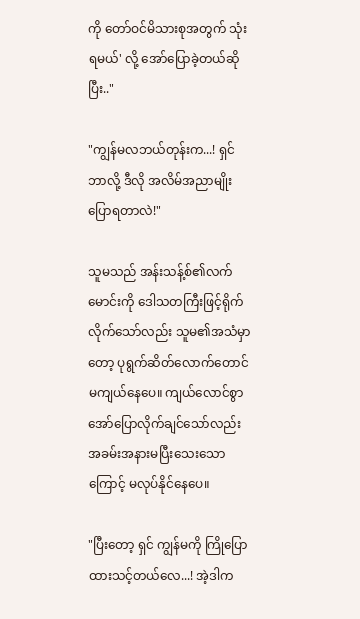ကို တော်ဝင်မိသားစုအတွက် သုံးရမယ်' လို့ အော်ပြောခဲ့တယ်ဆိုပြီး.."

"ကျွန်မလဘယ်တုန်းက...! ရှင် ဘာလို့ ဒီလို အလိမ်အညာမျိုးပြောရတာလဲ!"

သူမသည် အန်းသန့်စ်၏လက်မောင်းကို ဒေါသတကြီးဖြင့်ရိုက်လိုက်သော်လည်း သူမ၏အသံမှာတော့ ပုရွက်ဆိတ်လောက်တောင်မကျယ်နေပေ။ ကျယ်လောင်စွာ အော်ပြောလိုက်ချင်သော်လည်း အခမ်းအနားမပြီးသေးသောကြောင့် မလုပ်နိုင်နေပေ။

"ပြီးတော့ ရှင် ကျွန်မကို ကြိုပြောထားသင့်တယ်လေ...! အဲ့ဒါက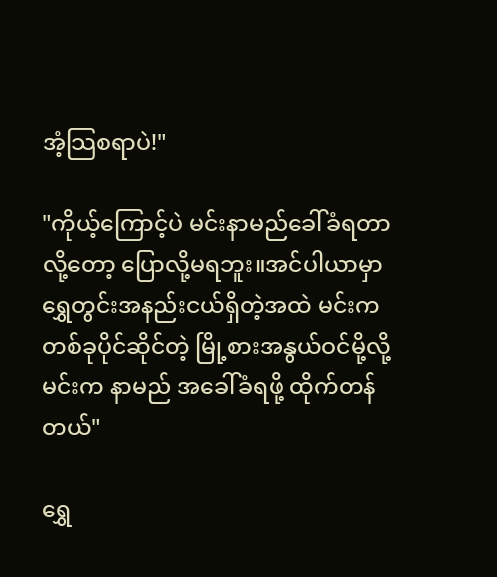အံ့သြစရာပဲ!"

"ကိုယ့်ကြောင့်ပဲ မင်းနာမည်ခေါ်ခံရတာလို့တော့ ပြောလို့မရဘူး။အင်ပါယာမှာ ရွှေတွင်းအနည်းငယ်ရှိတဲ့အထဲ မင်းက တစ်ခုပိုင်ဆိုင်တဲ့ မြို့စားအနွယ်ဝင်မို့လို့ မင်းက နာမည် အခေါ်ခံရဖို့ ထိုက်တန်တယ်"

ရွှေ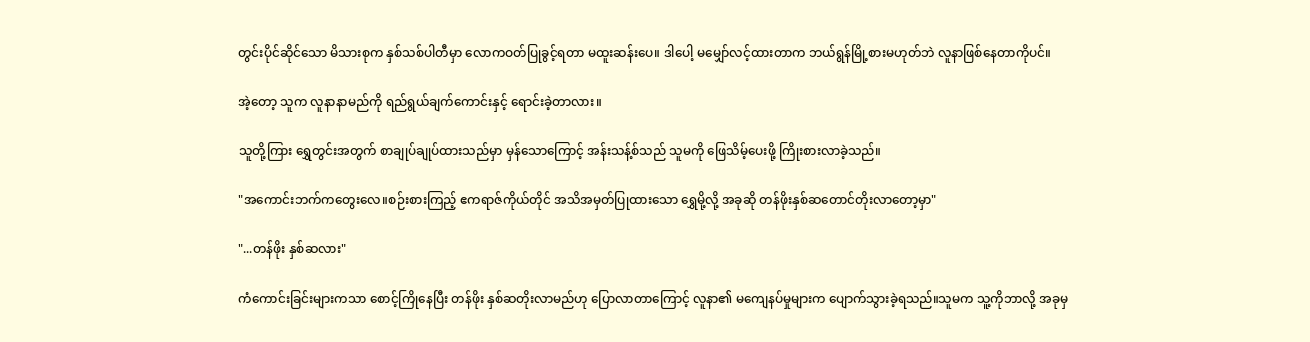တွင်းပိုင်ဆိုင်သော မိသားစုက နှစ်သစ်ပါတီမှာ လောကဝတ်ပြုခွင့်ရတာ မထူးဆန်းပေ။ ဒါပေါ့ မမျှော်လင့်ထားတာက ဘယ်ရွန်မြို့စားမဟုတ်ဘဲ လူနာဖြစ်နေတာကိုပင်။

အဲ့တော့ သူက လူနာနာမည်ကို ရည်ရွယ်ချက်ကောင်းနှင့် ရောင်းခဲ့တာလား။

သူတို့ကြား ရွှေတွင်းအတွက် စာချုပ်ချုပ်ထားသည်မှာ မှန်သောကြောင့် အန်းသန့်စ်သည် သူမကို ဖြေသိမ့်ပေးဖို့ ကြိုးစားလာခဲ့သည်။

"အကောင်းဘက်ကတွေးလေ။စဉ်းစားကြည့် ဧကရာဇ်ကိုယ်တိုင် အသိအမှတ်ပြုထားသော ရွှေမို့လို့ အခုဆို တန်ဖိုးနှစ်ဆတောင်တိုးလာတော့မှာ"

"...တန်ဖိုး နှစ်ဆလား"

ကံကောင်းခြင်းများကသာ စောင့်ကြိုနေပြီး တန်ဖိုး နှစ်ဆတိုးလာမည်ဟု ပြောလာတာကြောင့် လူနာ၏ မကျေနပ်မှုများက ပျောက်သွားခဲ့ရသည်။သူမက သူ့ကိုဘာလို့ အခုမှ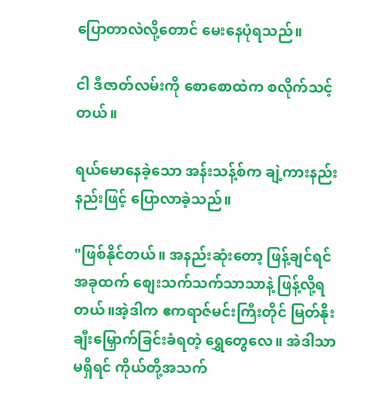ပြောတာလဲလို့တောင် မေးနေပုံရသည်။

ငါ ဒီဇာတ်လမ်းကို စောစောထဲက စလိုက်သင့်တယ်။

ရယ်မောနေခဲ့သော အန်းသန့်စ်က ချဲ့ကားနည်းနည်းဖြင့် ပြောလာခဲ့သည်။

"ဖြစ်နိုင်တယ်။ အနည်းဆုံးတော့ ဖြန့်ချင်ရင် အခုထက် စျေးသက်သက်သာသာနဲ့ ဖြန့်လို့ရတယ်။အဲ့ဒါက ဧကရာဇ်မင်းကြီးတိုင် မြတ်နိုးချီးမြှောက်ခြင်းခံရတဲ့ ရွှေတွေလေ။ အဲဒါသာမရှိရင် ကိုယ်တို့အသက်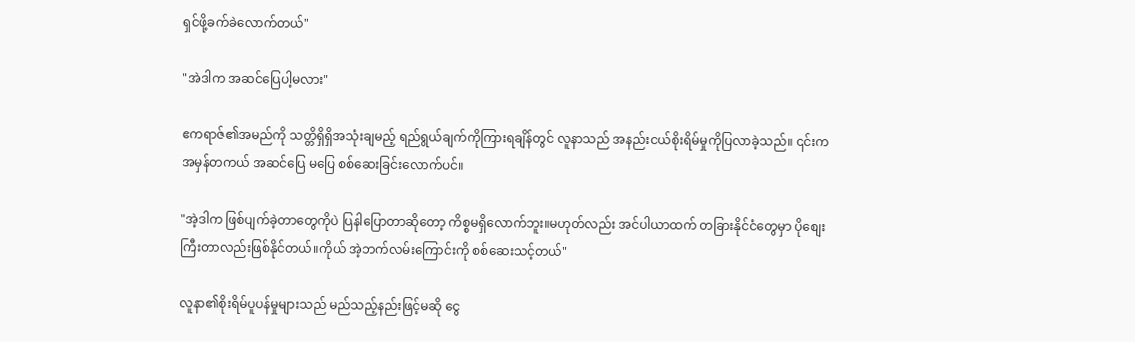ရှင်ဖို့ခက်ခဲလောက်တယ်"

"အဲဒါက အဆင်ပြေပါ့မလား"

ဧကရာဇ်၏အမည်ကို သတ္တိရှိရှိအသုံးချမည့် ရည်ရွယ်ချက်ကိုကြားရချိန်တွင် လူနာသည် အနည်းငယ်စိုးရိမ်မှုကိုပြလာခဲ့သည်။ ၎င်းက အမှန်တကယ် အဆင်ပြေ မပြေ စစ်ဆေးခြင်းလောက်ပင်။

"အဲ့ဒါက ဖြစ်ပျက်ခဲ့တာတွေကိုပဲ ပြနါပြောတာဆိုတော့ ကိစ္စမရှိလောက်ဘူး။မဟုတ်လည်း အင်ပါယာထက် တခြားနိုင်ငံတွေမှာ ပိုစျေးကြီးတာလည်းဖြစ်နိုင်တယ်။ကိုယ် အဲ့ဘက်လမ်းကြောင်းကို စစ်ဆေးသင့်တယ်"

လူနာ၏စိုးရိမ်ပူပန်မှုများသည် မည်သည့်နည်းဖြင့်မဆို ငွေ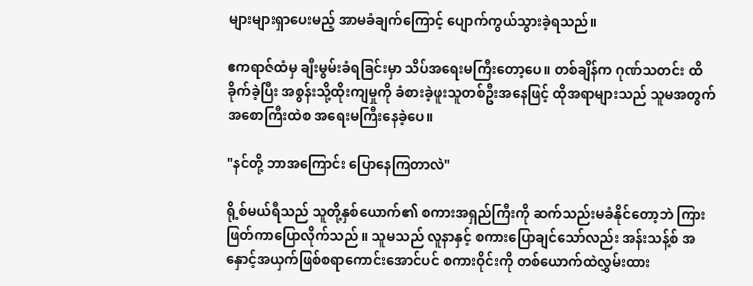များများရှာပေးမည့် အာမခံချက်ကြောင့် ပျောက်ကွယ်သွားခဲ့ရသည်။

ဧကရာဇ်ထံမှ ချီးမွမ်းခံရခြင်းမှာ သိပ်အရေးမကြီးတော့ပေ။ တစ်ချိန်က ဂုဏ်သတင်း ထိခိုက်ခဲ့ပြီး အစွန်းသို့ထိုးကျမှုကို ခံစားခဲ့ဖူးသူတစ်ဦးအနေဖြင့် ထိုအရာများသည် သူမအတွက် အစောကြီးထဲစ အရေးမကြီးနေခဲ့ပေ။

"နင်တို့ ဘာအကြောင်း ပြောနေကြတာလဲ"

ရို့စ်မယ်ရီသည် သူတို့နှစ်ယောက်၏ စကားအရှည်ကြီးကို ဆက်သည်းမခံနိုင်တော့ဘဲ ကြားဖြတ်ကာပြောလိုက်သည် ။ သူမသည် လူနာနှင့် စကားပြောချင်သော်လည်း အန်းသန့်စ် အနှောင့်အယှက်ဖြစ်စရာကောင်းအောင်ပင် စကားဝိုင်းကို တစ်ယောက်ထဲလွှမ်းထား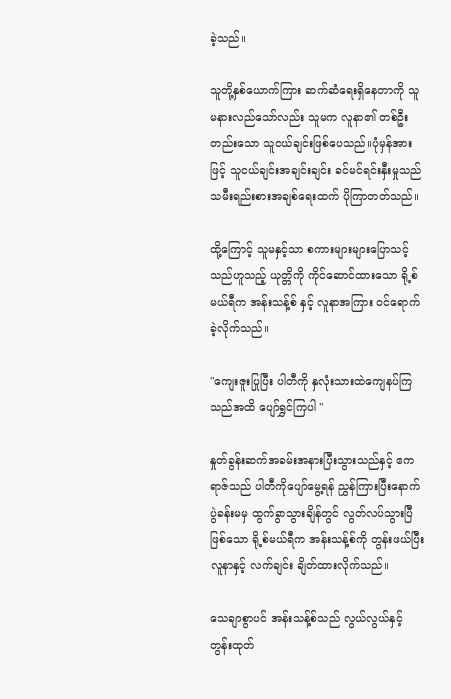ခဲ့သည်။

သူတို့နှစ်ယောက်ကြား ဆက်ဆံရေးရှိနေတာကို သူမနားလည်သော်လည်း သူမက လူနာ၏ တစ်ဦးတည်းသော သူငယ်ချင်းဖြစ်ပေသည်။ပုံမှန်အားဖြင့် သူငယ်ချင်းအချင်းချင်း ခင်မင်ရင်းနှီးမှုသည် သမီးရည်းစားအချစ်ရေးထက် ပိုကြာတတ်သည်။

ထို့ကြောင့် သူမနှင့်သာ စကားများများပြောသင့်သည်ဟူသည့် ယုတ္တိကို ကိုင်ဆောင်ထားသော ရို့စ်မယ်ရီက အန်းသန့်စ် နှင့် လူနာအကြား ဝင်ရောက်ခဲ့လိုက်သည်။

"ကျေးဇူးပြုပြီး ပါတီကို နှလုံးသားထဲကျေနပ်ကြသည်အထိ ပျော်ရွှင်ကြပါ "

နှုတ်ခွန်းဆက်အခမ်းအနားပြီးသွားသည်နှင့် ဧကရာဇ်သည် ပါတီကိုပျော်မွေ့ရန် ညွှန်ကြားပြီးနောက် ပွဲခန်းမမှ ထွက်ခွာသွားချိန်တွင် လွတ်လပ်သွားပြီဖြစ်သော ရို့စ်မယ်ရီက အန်းသန့်စ်ကို တွန်းဖယ်ပြီး လူနာနှင့် လက်ချင်း ချိတ်ထားလိုက်သည်။

သေချာစွာပင် အန်းသန့်စ်သည် လွယ်လွယ်နှင့် တွန်းထုတ်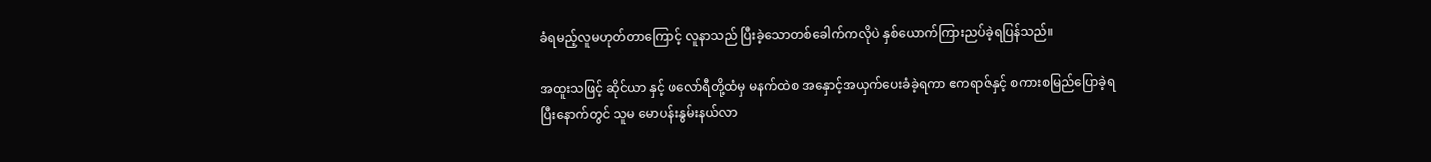ခံရမည့်လူမဟုတ်တာကြောင့် လူနာသည် ပြီးခဲ့သောတစ်ခေါက်ကလိုပဲ နှစ်ယောက်ကြားညပ်ခဲ့ရပြန်သည်။

အထူးသဖြင့် ဆိုင်ယာ နှင့် ဖလော်ရီတို့ထံမှ မနက်ထဲစ အနှောင့်အယှက်ပေးခံခဲ့ရကာ ဧကရာဇ်နှင့် စကားစမြည်ပြောခဲ့ရပြီးနောက်တွင် သူမ မောပန်းနွမ်းနယ်လာ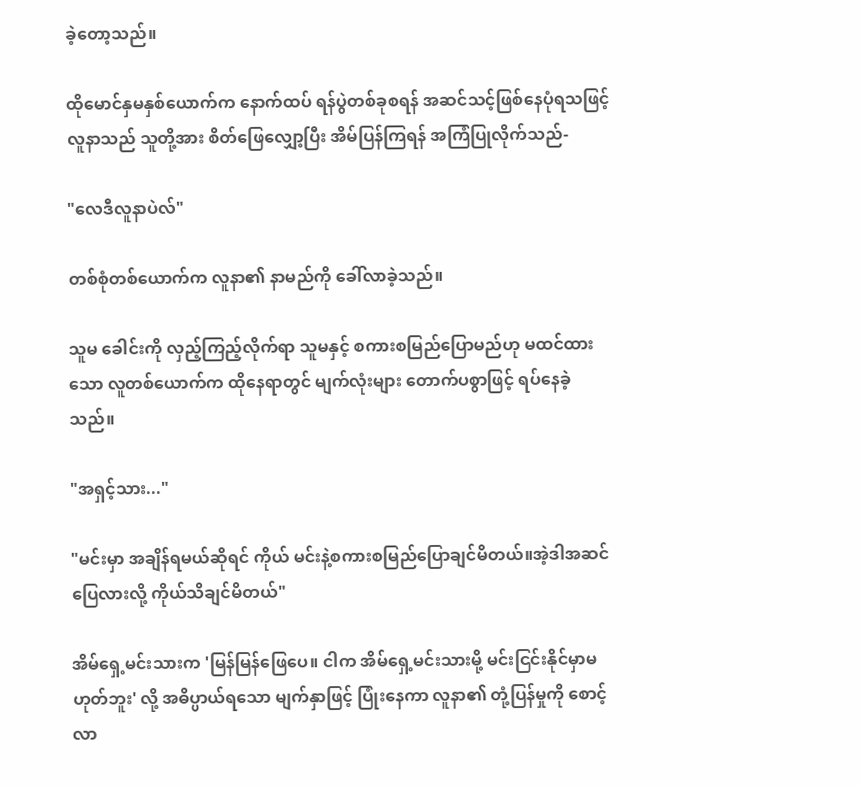ခဲ့တော့သည်။

ထိုမောင်နှမ‌နှစ်ယောက်က နောက်ထပ် ရန်ပွဲတစ်ခုစရန် အဆင်သင့်ဖြစ်နေပုံရသဖြင့် လူနာသည် သူတို့အား စိတ်ဖြေလျှော့ပြီး အိမ်ပြန်ကြရန် အကြံပြုလိုက်သည်-

"လေဒီလူနာပဲလ်"

တစ်စုံတစ်ယောက်က လူနာ၏ နာမည်ကို ခေါ်လာခဲ့သည်။

သူမ ခေါင်းကို လှည့်ကြည့်လိုက်ရာ သူမနှင့် စကားစမြည်ပြောမည်ဟု မထင်ထားသော လူတစ်ယောက်က ထိုနေရာတွင် မျက်လုံးများ တောက်ပစွာဖြင့် ရပ်နေခဲ့သည်။

"အရှင့်သား..."

"မင်းမှာ အချိန်ရမယ်ဆိုရင် ကိုယ် မင်းနဲ့စကားစမြည်ပြောချင်မိတယ်။အဲ့ဒါအဆင်ပြေလားလို့ ကိုယ်သိချင်မိတယ်"

အိမ်ရှေ့မင်းသားက 'မြန်မြန်ဖြေပေ။ ငါက အိမ်ရှေ့မင်းသားမို့ မင်းငြင်းနိုင်မှာမဟုတ်ဘူး' လို့ အဓိပ္ပာယ်ရသော မျက်နှာဖြင့် ပြုံးနေကာ လူနာ၏ တုံ့ပြန်မှုကို စောင့်လာ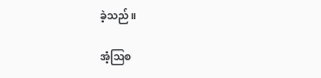ခဲ့သည်။

အံ့ဩစ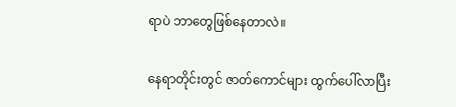ရာပဲ ဘာတွေဖြစ်နေတာလဲ။

နေရာတိုင်းတွင် ဇာတ်ကောင်များ ထွက်ပေါ်လာပြီး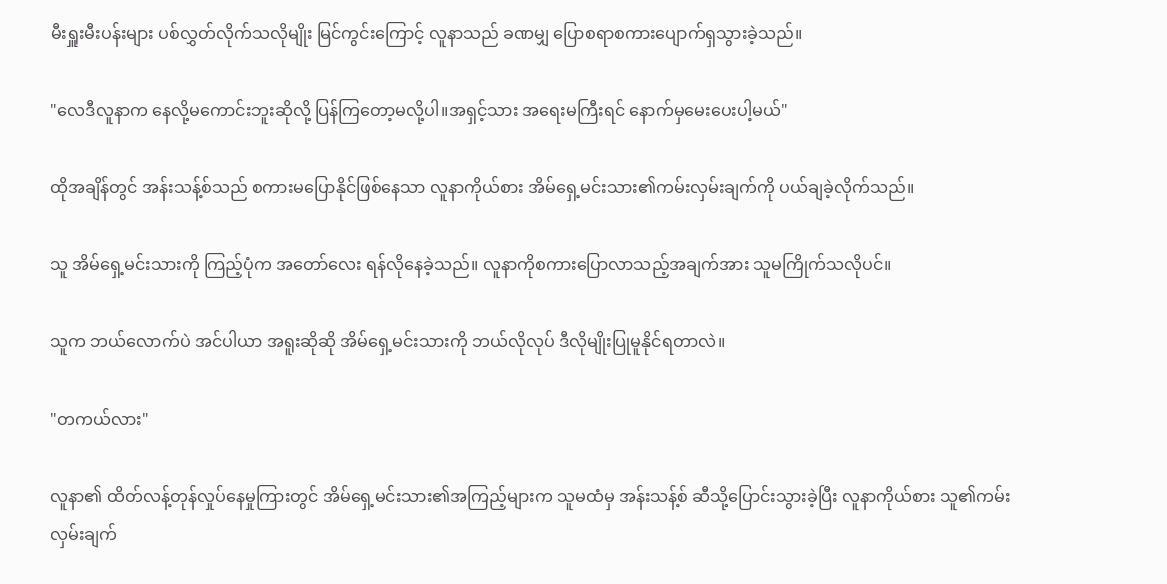မီးရှူးမီးပန်းများ ပစ်လွှတ်လိုက်သလိုမျိုး မြင်ကွင်းကြောင့် လူနာသည် ခဏမျှ ပြောစရာစကားပျောက်ရှသွားခဲ့သည်။

"လေဒီလူနာက နေလို့မကောင်းဘူးဆိုလို့ ပြန်ကြတော့မလို့ပါ။အရှင့်သား အရေးမကြီးရင် နောက်မှမေးပေးပါ့မယ်"

ထိုအချိန်တွင် အန်းသန့်စ်သည် စကားမပြောနိုင်ဖြစ်နေသာ လူနာကိုယ်စား အိမ်ရှေ့မင်းသား၏ကမ်းလှမ်းချက်ကို ပယ်ချခဲ့လိုက်သည်။

သူ အိမ်ရှေ့မင်းသားကို ကြည့်ပုံက အတော်လေး ရန်လိုနေခဲ့သည်။ လူနာကိုစကားပြောလာသည့်အချက်အား သူမကြိုက်သလိုပင်။

သူက ဘယ်လောက်ပဲ အင်ပါယာ အရူးဆိုဆို အိမ်ရှေ့မင်းသားကို ဘယ်လိုလုပ် ဒီလိုမျိုးပြုမူနိုင်ရတာလဲ။

"တကယ်လား"

လူနာ၏ ထိတ်လန့်တုန်လှုပ်နေမှုကြားတွင် အိမ်ရှေ့မင်းသား၏အကြည့်များက သူမထံမှ အန်းသန့်စ် ဆီသို့ပြောင်းသွားခဲ့ပြီး လူနာကိုယ်စား သူ၏ကမ်းလှမ်းချက်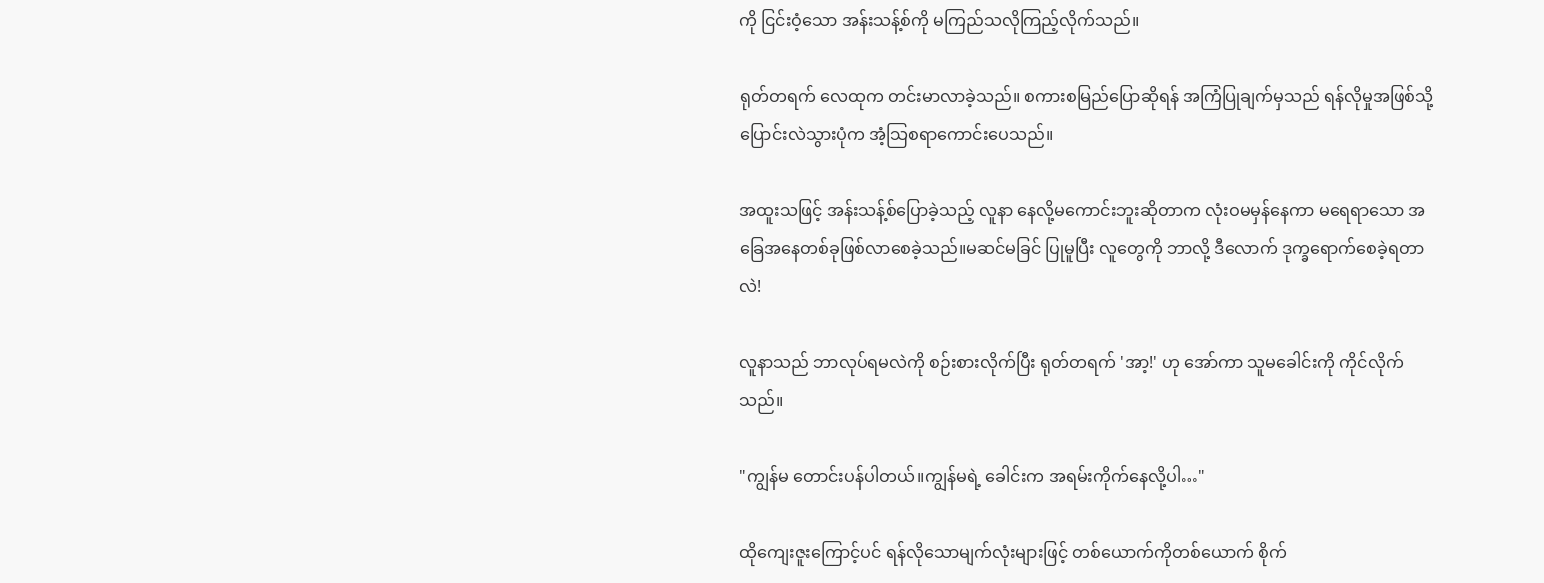ကို ငြင်းဝံ့သော အန်းသန့်စ်ကို မကြည်သလိုကြည့်လိုက်သည်။

ရုတ်တရက် လေထုက တင်းမာလာခဲ့သည်။ စကားစမြည်ပြောဆိုရန် အကြံပြုချက်မှသည် ရန်လိုမှုအဖြစ်သို့ ပြောင်းလဲသွားပုံက အံ့သြစရာကောင်းပေသည်။

အထူးသဖြင့် အန်းသန့်စ်ပြောခဲ့သည့် လူနာ နေလို့မကောင်းဘူးဆိုတာက လုံးဝမမှန်နေ‌ကာ မရေရာသော အခြေအနေတစ်ခုဖြစ်လာစေခဲ့သည်။မဆင်မခြင် ပြုမူပြီး လူတွေကို ဘာလို့ ဒီလောက် ဒုက္ခရောက်စေခဲ့ရတာလဲ!

လူနာသည် ဘာလုပ်ရမလဲကို စဉ်းစားလိုက်ပြီး ရုတ်တရက် 'အာ့!' ဟု အော်ကာ သူမခေါင်းကို ကိုင်လိုက်သည်။

"ကျွန်မ တောင်းပန်ပါတယ်။ကျွန်မရဲ့ ခေါင်းက အရမ်းကိုက်နေလို့ပါ…"

ထိုကျေးဇူးကြောင့်ပင် ရန်လိုသောမျက်လုံးများဖြင့် တစ်ယောက်ကိုတစ်ယောက် စိုက်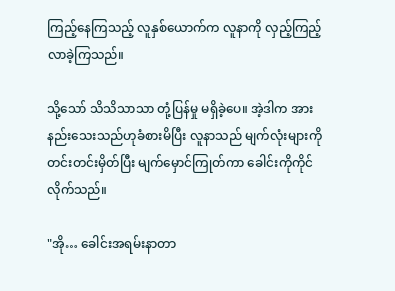ကြည့်နေကြသည့် လူနှစ်ယောက်က လူနာကို လှည့်ကြည့်လာခဲ့ကြသည်။

သို့သော် သိသိသာသာ တုံ့ပြန်မှု မရှိခဲ့ပေ။ အဲ့ဒါက အားနည်းသေးသည်ဟုခံစားမိပြီး လူနာသည် မျက်လုံးများကို တင်းတင်းမှိတ်ပြီး မျက်မှောင်ကြုတ်ကာ ခေါင်းကိုကိုင်လိုက်သည်။

"အို… ခေါင်းအရမ်းနာတာ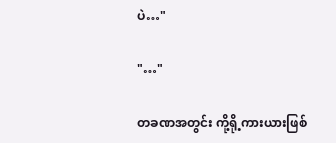ပဲ…"

"…"

တခဏအတွင်း ကို့ရို့ကားယားဖြစ်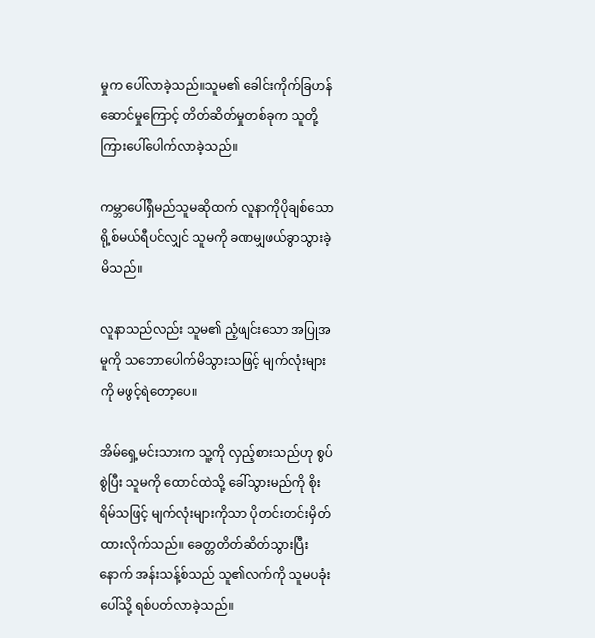မှုက ပေါ်လာခဲ့သည်။သူမ၏ ခေါင်းကိုက်ခြဟန်ဆောင်မှုကြောင့် တိတ်ဆိတ်မှုတစ်ခုက သူတို့ကြားပေါ်ပေါက်လာခဲ့သည်။

ကမ္ဘာပေါ်ရှိမည်သူမဆိုထက် လူနာကိုပိုချစ်သော ရို့စ်မယ်ရီပင်လျှင် သူမကို ခဏမျှဖယ်ခွာသွားခဲ့မိသည်။

လူနာသည်လည်း သူမ၏ ညံ့ဖျင်းသော အပြုအမူကို သဘောပေါက်မိသွားသဖြင့် မျက်လုံးများကို မဖွင့်ရဲတော့ပေ။

အိမ်ရှေ့မင်းသားက သူ့ကို လှည့်စားသည်ဟု စွပ်စွဲပြီး သူမကို ထောင်ထဲသို့ ခေါ်သွားမည်ကို စိုးရိမ်သဖြင့် မျက်လုံးများကိုသာ ပိုတင်းတင်းမှိတ်ထားလိုက်သည်။ ခေတ္တတိတ်ဆိတ်သွားပြီးနောက် အန်းသန့်စ်သည် သူ၏လက်ကို သူမပခုံးပေါ်သို့ ရစ်ပတ်လာခဲ့သည်။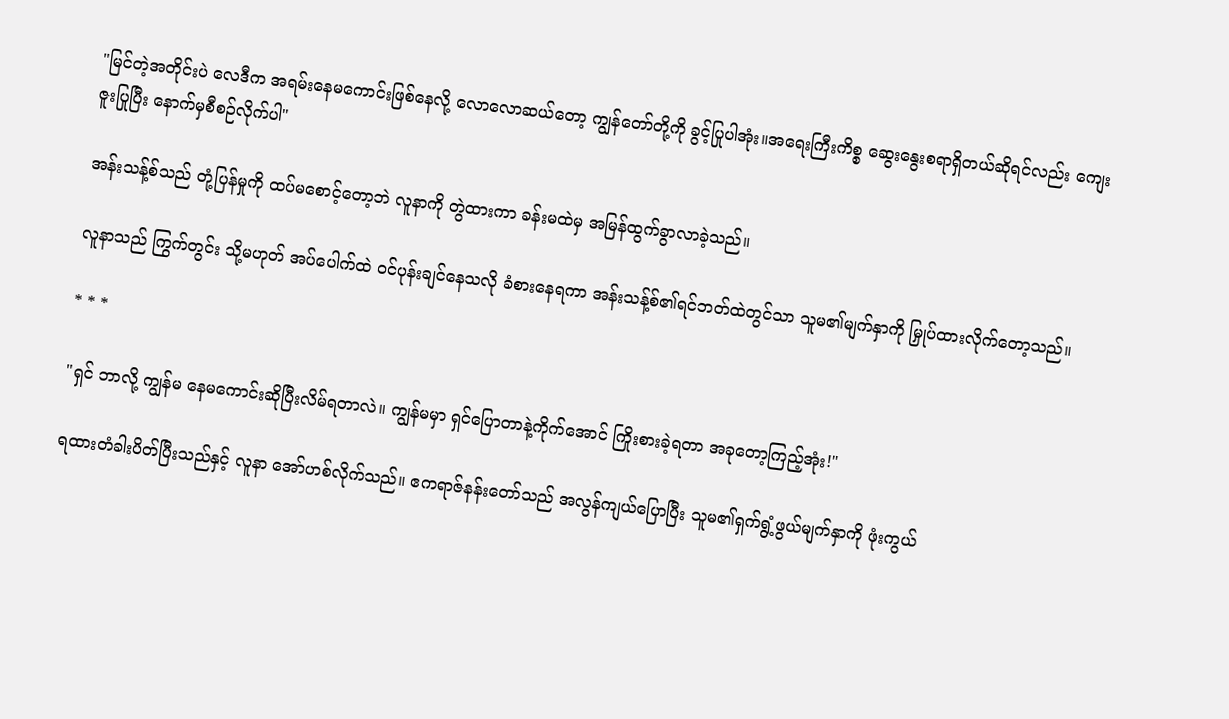"မြင်တဲ့အတိုင်းပဲ လေဒီက အရမ်းနေမကောင်းဖြစ်နေလို့ လောလောဆယ်တော့ ကျွန်တော်တို့ကို ခွင့်ပြုပါအုံး။အရေးကြီးကိစ္စ ဆွေးနွေးစရာရှိတယ်ဆိုရင်လည်း ကျေးဇူးပြုပြီး နောက်မှစီစဉ်လိုက်ပါ"

အန်းသန့်စ်သည် တုံ့ပြန်မှုကို ထပ်မစောင့်တော့ဘဲ လူနာကို တွဲထားကာ ခန်းမထဲမှ အမြန်ထွက်ခွာလာခဲ့သည်။

လူနာသည် ကြွက်တွင်း သို့မဟုတ် အပ်ပေါက်ထဲ ဝင်ပုန်းချင်နေသလို ခံစားနေရကာ အန်းသန့်စ်၏ရင်ဘတ်ထဲတွင်သာ သူမ၏မျက်နှာကို မြှုပ်ထားလိုက်တော့သည်။

* * *

"ရှင် ဘာလို့ ကျွန်မ နေမကောင်းဆိုပြီးလိမ်ရတာလဲ။ ကျွန်မမှာ ရှင်ပြောတာနဲ့ကိုက်အောင် ကြိုးစားခဲ့ရတာ အခုတော့ကြည့်အုံး!"

ရထားတံခါးပိတ်ပြီးသည်နှင့် လူနာ အော်ဟစ်လိုက်သည်။ ဧကရာဇ်နန်းတော်သည် အလွန်ကျယ်ပြောပြီး သူမ၏ရှက်ရွံ့ဖွယ်မျက်နှာကို ဖုံးကွယ်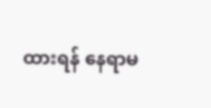ထားရန် နေရာမ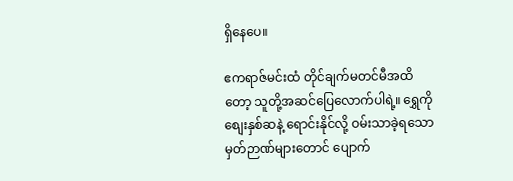ရှိနေပေ။

ဧကရာဇ်မင်းထံ တိုင်ချက်မတင်မီအထိတော့ သူတို့အဆင်ပြေလောက်ပါရဲ့။ ရွှေကိုစျေးနှစ်ဆနဲ့ ရောင်းနိုင်လို့ ဝမ်းသာခဲ့ရသော မှတ်ဉာဏ်များတောင် ပျောက်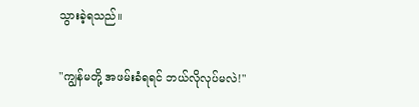သွားခဲ့ရသည်။

"ကျွန်မတို့ အဖမ်းခံရရင် ဘယ်လိုလုပ်မလဲ!"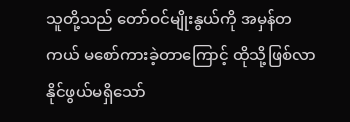သူတို့သည် တော်ဝင်မျိုးနွယ်ကို အမှန်တကယ် မစော်ကားခဲ့တာကြောင့် ထိုသို့ဖြစ်လာနိုင်ဖွယ်မရှိသော်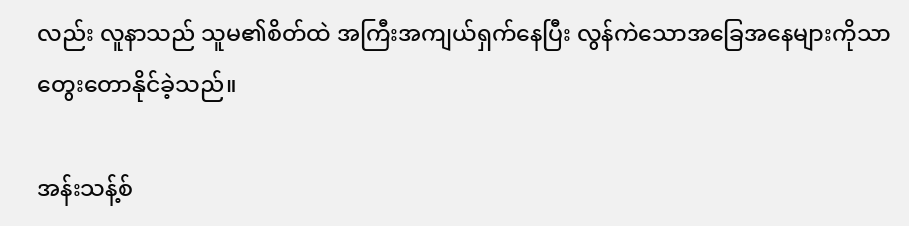လည်း လူနာသည် သူမ၏စိတ်ထဲ အကြီးအကျယ်ရှက်နေပြီး လွန်ကဲသောအခြေအနေများကိုသာ တွေးတောနိုင်ခဲ့သည်။

အန်းသန့်စ်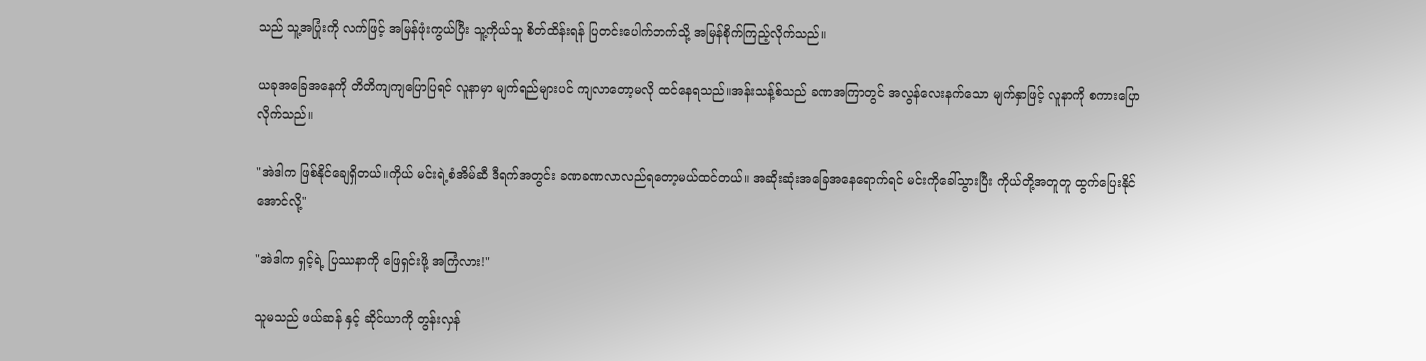သည် သူ့အပြုံးကို လက်ဖြင့် အမြန်ဖုံးကွယ်ပြီး သူ့ကိုယ်သူ စိတ်ထိန်းရန် ပြတင်းပေါက်ဘက်သို့ အမြန်စိုက်ကြည့်လိုက်သည်။

ယခုအခြေအနေကို တိတိကျကျပြောပြရင် လူနာမှာ မျက်ရည်များပင် ကျလာတော့မလို ထင်နေရသည်။အန်းသန့်စ်သည် ခဏအကြာတွင် အလွန်လေးနက်သော မျက်နှာဖြင့် လူနာကို စကားပြောလိုက်သည်။

"အဲဒါက ဖြစ်နိုင်ချေရှိတယ်။ကိုယ် မင်းရဲ့စံအိမ်ဆီ ဒီရက်အတွင်း ခဏခဏလာလည်ရတော့မယ်ထင်တယ်။ အဆိုးဆုံးအခြေအနေရောက်ရင် မင်းကိုခေါ်သွားပြီး ကိုယ်တို့အတူတူ ထွက်ပြေးနိုင်အောင်လို့"

"အဲဒါက ရှင့်ရဲ့ ပြဿနာကို ဖြေရှင်းဖို့ အကြံလား!"

သူမသည် ဖယ်ဆန် နှင့် ဆိုင်ယာကို တွန်းလှန်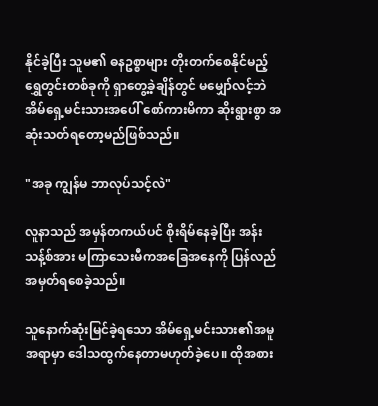နိုင်ခဲ့ပြီး သူမ၏ ဓနဥစ္စာများ တိုးတက်စေနိုင်မည့် ရွှေတွင်းတစ်ခုကို ရှာတွေ့ခဲ့ချိန်တွင် မမျှော်လင့်ဘဲ အိမ်ရှေ့မင်းသားအပေါ် စော်ကားမိကာ ဆိုးရွားစွာ အဆုံးသတ်ရတော့မည်ဖြစ်သည်။

"အခု ကျွန်မ ဘာလုပ်သင့်လဲ"

လူနာသည် အမှန်တကယ်ပင် စိုးရိမ်နေခဲ့ပြီး အန်းသန့်စ်အား မကြာသေးမီကအခြေအနေကို ပြန်လည်အမှတ်ရစေခဲ့သည်။

သူနောက်ဆုံးမြင်ခဲ့ရသော အိမ်ရှေ့မင်းသား၏အမူအရာမှာ ဒေါသထွက်နေတာမဟုတ်ခဲ့ပေ။ ထိုအစား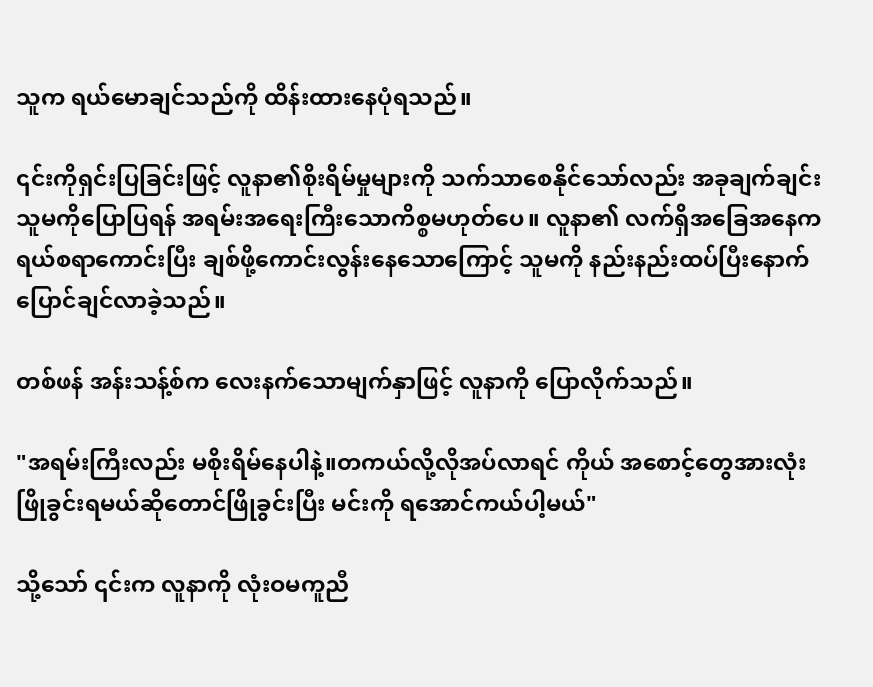သူက ရယ်မောချင်သည်ကို ထိန်းထားနေပုံရသည်။

၎င်းကိုရှင်းပြခြင်းဖြင့် လူနာ၏စိုးရိမ်မှုများကို သက်သာစေနိုင်သော်လည်း အခုချက်ချင်း သူမကိုပြောပြရန် အရမ်းအရေးကြီးသောကိစ္စမဟုတ်ပေ။ လူနာ၏ လက်ရှိအခြေအနေက ရယ်စရာကောင်းပြီး ချစ်ဖို့ကောင်းလွန်းနေသောကြောင့် သူမကို နည်းနည်းထပ်ပြီးနောက်ပြောင်ချင်လာခဲ့သည်။

တစ်ဖန် အန်းသန့်စ်က လေးနက်သောမျက်နှာဖြင့် လူနာကို ပြောလိုက်သည်။

"အရမ်းကြီးလည်း မစိုးရိမ်နေပါနဲ့။တကယ်လို့လိုအပ်လာရင် ကိုယ် အစောင့်တွေအားလုံး ဖြိုခွင်းရမယ်ဆိုတောင်ဖြိုခွင်းပြီး မင်းကို ရအောင်ကယ်ပါ့မယ်"

သို့သော် ၎င်းက လူနာကို လုံးဝမကူညီ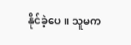နိုင်ခဲ့ပေ။ သူမက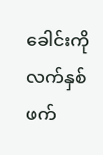ခေါင်းကို လက်နှစ်ဖက်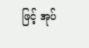ဖြင့် အုပ်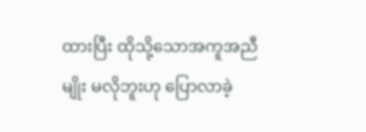ထားပြီး ထိုသို့သောအကူအညီမျိုး မလိုဘူးဟု ပြောလာခဲ့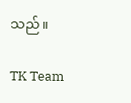သည်။

TK Team